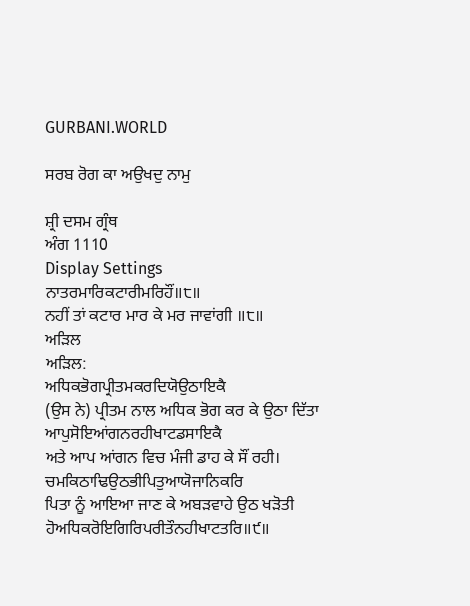GURBANI.WORLD

ਸਰਬ ਰੋਗ ਕਾ ਅਉਖਦੁ ਨਾਮੁ

ਸ਼੍ਰੀ ਦਸਮ ਗ੍ਰੰਥ
ਅੰਗ 1110
Display Settings
ਨਾਤਰਮਾਰਿਕਟਾਰੀਮਰਿਹੌਂ॥੮॥
ਨਹੀਂ ਤਾਂ ਕਟਾਰ ਮਾਰ ਕੇ ਮਰ ਜਾਵਾਂਗੀ ॥੮॥
ਅੜਿਲ
ਅੜਿਲ:
ਅਧਿਕਭੋਗਪ੍ਰੀਤਮਕਰਦਿਯੋਉਠਾਇਕੈ
(ਉਸ ਨੇ) ਪ੍ਰੀਤਮ ਨਾਲ ਅਧਿਕ ਭੋਗ ਕਰ ਕੇ ਉਠਾ ਦਿੱਤਾ
ਆਪੁਸੋਇਆਂਗਨਰਹੀਖਾਟਡਸਾਇਕੈ
ਅਤੇ ਆਪ ਆਂਗਨ ਵਿਚ ਮੰਜੀ ਡਾਹ ਕੇ ਸੌਂ ਰਹੀ।
ਚਮਕਿਠਾਢਿਉਠਭੀਪਿਤੁਆਯੋਜਾਨਿਕਰਿ
ਪਿਤਾ ਨੂੰ ਆਇਆ ਜਾਣ ਕੇ ਅਬੜਵਾਹੇ ਉਠ ਖੜੋਤੀ
ਹੋਅਧਿਕਰੋਇਗਿਰਿਪਰੀਤੌਨਹੀਖਾਟਤਰਿ॥੯॥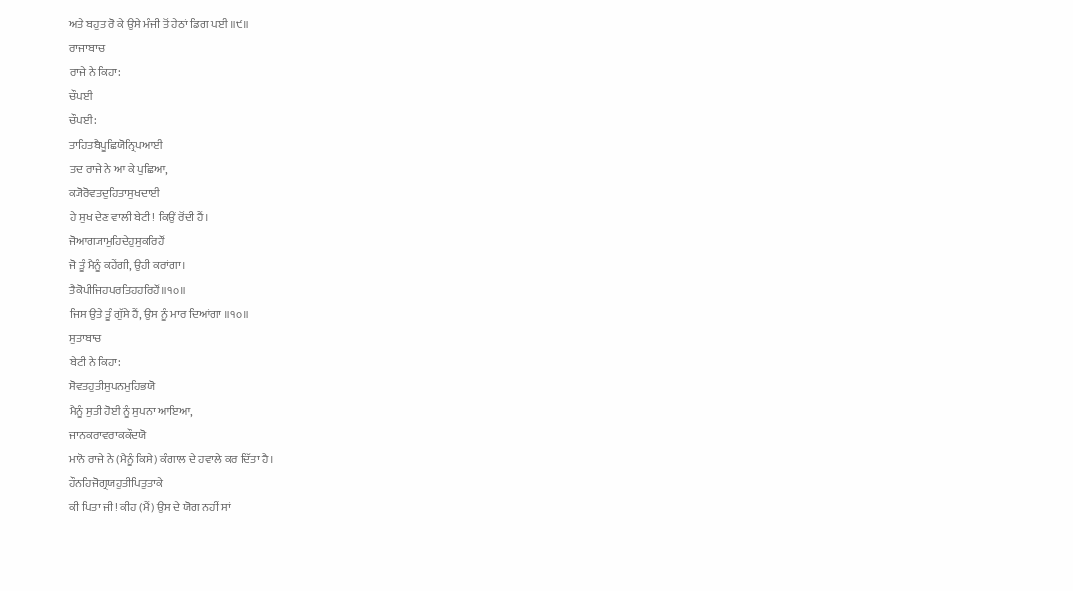ਅਤੇ ਬਹੁਤ ਰੋ ਕੇ ਉਸੇ ਮੰਜੀ ਤੋਂ ਹੇਠਾਂ ਡਿਗ ਪਈ ॥੯॥
ਰਾਜਾਬਾਚ
ਰਾਜੇ ਨੇ ਕਿਹਾ:
ਚੌਪਈ
ਚੌਪਈ:
ਤਾਹਿਤਬੈਪੂਛਿਯੋਨ੍ਰਿਪਆਈ
ਤਦ ਰਾਜੇ ਨੇ ਆ ਕੇ ਪੁਛਿਆ,
ਕ੍ਯੋਰੋਵਤਦੁਹਿਤਾਸੁਖਦਾਈ
ਹੇ ਸੁਖ ਦੇਣ ਵਾਲੀ ਬੇਟੀ! ਕਿਉਂ ਰੋਂਦੀ ਹੈਂ।
ਜੋਆਗ੍ਯਾਮੁਹਿਦੇਹੁਸੁਕਰਿਹੌਂ
ਜੋ ਤੂੰ ਮੈਨੂੰ ਕਹੇਂਗੀ, ਉਹੀ ਕਰਾਂਗਾ।
ਤੈਕੋਪੀਜਿਹਪਰਤਿਹਹਰਿਹੌਂ॥੧੦॥
ਜਿਸ ਉਤੇ ਤੂੰ ਗੁੱਸੇ ਹੈਂ, ਉਸ ਨੂੰ ਮਾਰ ਦਿਆਂਗਾ ॥੧੦॥
ਸੁਤਾਬਾਚ
ਬੇਟੀ ਨੇ ਕਿਹਾ:
ਸੋਵਤਹੁਤੀਸੁਪਨਮੁਹਿਭਯੋ
ਮੈਨੂੰ ਸੁਤੀ ਹੋਈ ਨੂੰ ਸੁਪਨਾ ਆਇਆ,
ਜਾਨਕਰਾਵਰਾਕਕੌਦਯੋ
ਮਾਨੋ ਰਾਜੇ ਨੇ (ਮੈਨੂੰ ਕਿਸੇ) ਕੰਗਾਲ ਦੇ ਹਵਾਲੇ ਕਰ ਦਿੱਤਾ ਹੈ।
ਹੌਨਹਿਜੋਗ੍ਰਯਹੁਤੀਪਿਤੁਤਾਕੇ
ਕੀ ਪਿਤਾ ਜੀ! ਕੀਹ (ਮੈਂ) ਉਸ ਦੇ ਯੋਗ ਨਹੀਂ ਸਾਂ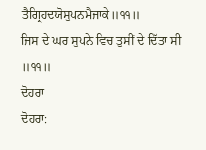ਤੈਗ੍ਰਿਹਦਯੋਸੁਪਨਮੈਜਾਕੇ॥੧੧॥
ਜਿਸ ਦੇ ਘਰ ਸੁਪਨੇ ਵਿਚ ਤੁਸੀਂ ਦੇ ਦਿੱਤਾ ਸੀ ॥੧੧॥
ਦੋਹਰਾ
ਦੋਹਰਾ: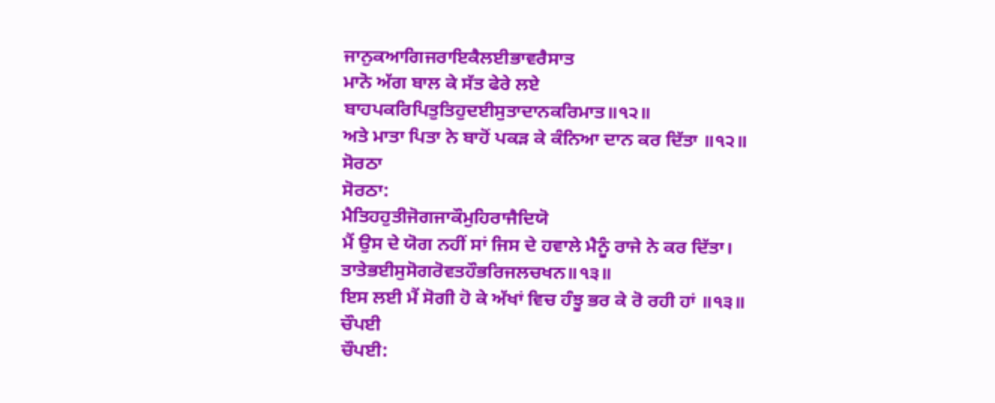ਜਾਨੁਕਆਗਿਜਰਾਇਕੈਲਈਭਾਵਰੈਸਾਤ
ਮਾਨੋ ਅੱਗ ਬਾਲ ਕੇ ਸੱਤ ਫੇਰੇ ਲਏ
ਬਾਹਪਕਰਿਪਿਤੁਤਿਹੁਦਈਸੁਤਾਦਾਨਕਰਿਮਾਤ॥੧੨॥
ਅਤੇ ਮਾਤਾ ਪਿਤਾ ਨੇ ਬਾਹੋਂ ਪਕੜ ਕੇ ਕੰਨਿਆ ਦਾਨ ਕਰ ਦਿੱਤਾ ॥੧੨॥
ਸੋਰਠਾ
ਸੋਰਠਾ:
ਮੈਤਿਹਹੁਤੀਜੋਗਜਾਕੌਮੁਹਿਰਾਜੈਦਿਯੋ
ਮੈਂ ਉਸ ਦੇ ਯੋਗ ਨਹੀਂ ਸਾਂ ਜਿਸ ਦੇ ਹਵਾਲੇ ਮੈਨੂੰ ਰਾਜੇ ਨੇ ਕਰ ਦਿੱਤਾ।
ਤਾਤੇਭਈਸੁਸੋਗਰੋਵਤਹੌਭਰਿਜਲਚਖਨ॥੧੩॥
ਇਸ ਲਈ ਮੈਂ ਸੋਗੀ ਹੋ ਕੇ ਅੱਖਾਂ ਵਿਚ ਹੰਝੂ ਭਰ ਕੇ ਰੋ ਰਹੀ ਹਾਂ ॥੧੩॥
ਚੌਪਈ
ਚੌਪਈ: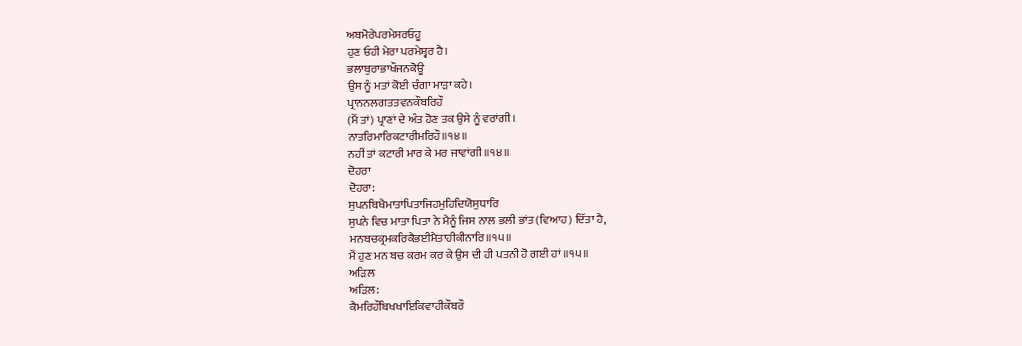ਅਬਮੋਰੇਪਰਮੇਸਰਓਹੂ
ਹੁਣ ਓਹੀ ਮੇਰਾ ਪਰਮੇਸ਼੍ਵਰ ਹੈ।
ਭਲਾਬੁਰਾਭਾਖੌਜਨਕੋਊ
ਉਸ ਨੂੰ ਮਤਾਂ ਕੋਈ ਚੰਗਾ ਮਾੜਾ ਕਹੇ।
ਪ੍ਰਾਨਨਲਗਤਤਵਨਕੌਬਰਿਹੌ
(ਮੈਂ ਤਾਂ) ਪ੍ਰਾਣਾਂ ਦੇ ਅੰਤ ਹੋਣ ਤਕ ਉਸੇ ਨੂੰ ਵਰਾਂਗੀ।
ਨਾਤਰਿਮਾਰਿਕਟਾਰੀਮਰਿਹੌ॥੧੪॥
ਨਹੀਂ ਤਾਂ ਕਟਾਰੀ ਮਾਰ ਕੇ ਮਰ ਜਾਵਾਂਗੀ ॥੧੪॥
ਦੋਹਰਾ
ਦੋਹਰਾ:
ਸੁਪਨਬਿਖੈਮਾਤਾਪਿਤਾਜਿਹਮੁਹਿਦਿਯੋਸੁਧਾਰਿ
ਸੁਪਨੇ ਵਿਚ ਮਾਤਾ ਪਿਤਾ ਨੇ ਮੈਨੂੰ ਜਿਸ ਨਾਲ ਭਲੀ ਭਾਂਤ (ਵਿਆਹ) ਦਿੱਤਾ ਹੈ,
ਮਨਬਚਕ੍ਰਮਕਰਿਕੈਭਈਮੈਤਾਹੀਕੀਨਾਰਿ॥੧੫॥
ਮੈਂ ਹੁਣ ਮਨ ਬਚ ਕਰਮ ਕਰ ਕੇ ਉਸ ਦੀ ਹੀ ਪਤਨੀ ਹੋ ਗਈ ਹਾਂ ॥੧੫॥
ਅੜਿਲ
ਅੜਿਲ:
ਕੈਮਰਿਹੌਬਿਖਖਾਇਕਿਵਾਹੀਕੌਬਰੌ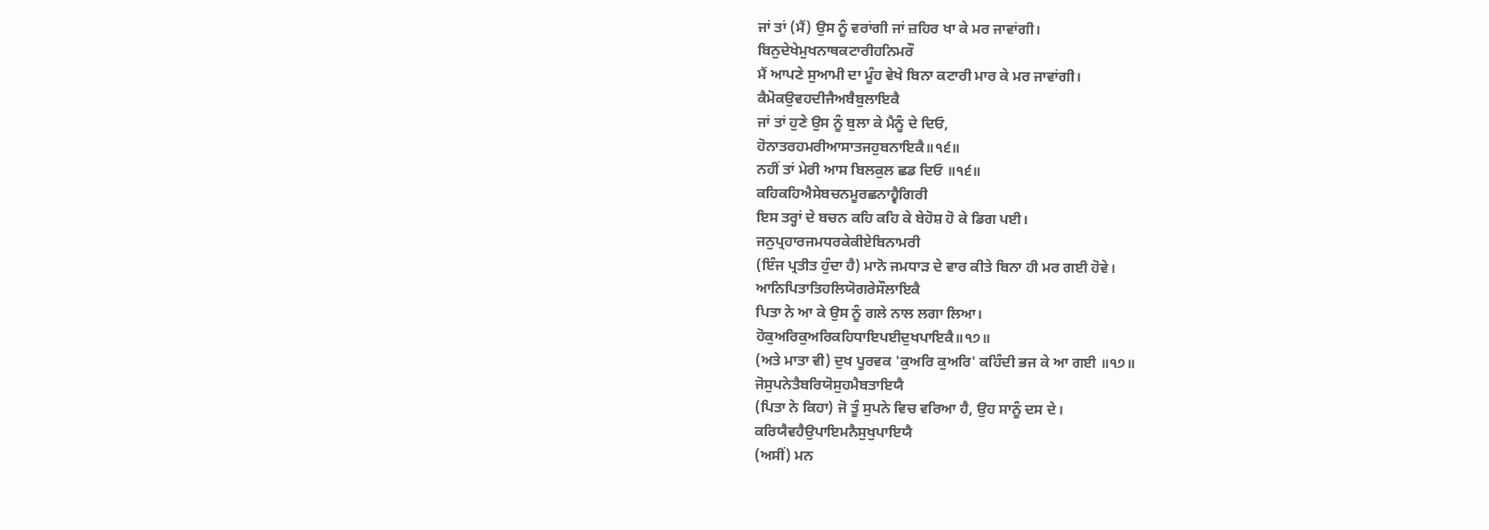ਜਾਂ ਤਾਂ (ਮੈਂ) ਉਸ ਨੂੰ ਵਰਾਂਗੀ ਜਾਂ ਜ਼ਹਿਰ ਖਾ ਕੇ ਮਰ ਜਾਵਾਂਗੀ।
ਬਿਨੁਦੇਖੇਮੁਖਨਾਥਕਟਾਰੀਹਨਿਮਰੌ
ਮੈਂ ਆਪਣੇ ਸੁਆਮੀ ਦਾ ਮੂੰਹ ਵੇਖੇ ਬਿਨਾ ਕਟਾਰੀ ਮਾਰ ਕੇ ਮਰ ਜਾਵਾਂਗੀ।
ਕੈਮੋਕਉਵਹਦੀਜੈਅਬੈਬੁਲਾਇਕੈ
ਜਾਂ ਤਾਂ ਹੁਣੇ ਉਸ ਨੂੰ ਬੁਲਾ ਕੇ ਮੈਨੂੰ ਦੇ ਦਿਓ,
ਹੋਨਾਤਰਹਮਰੀਆਸਾਤਜਹੁਬਨਾਇਕੈ॥੧੬॥
ਨਹੀਂ ਤਾਂ ਮੇਰੀ ਆਸ ਬਿਲਕੁਲ ਛਡ ਦਿਓ ॥੧੬॥
ਕਹਿਕਹਿਐਸੇਬਚਨਮੂਰਛਨਾਹ੍ਵੈਗਿਰੀ
ਇਸ ਤਰ੍ਹਾਂ ਦੇ ਬਚਨ ਕਹਿ ਕਹਿ ਕੇ ਬੇਹੋਸ਼ ਹੋ ਕੇ ਡਿਗ ਪਈ।
ਜਨੁਪ੍ਰਹਾਰਜਮਧਰਕੇਕੀਏਬਿਨਾਮਰੀ
(ਇੰਜ ਪ੍ਰਤੀਤ ਹੁੰਦਾ ਹੈ) ਮਾਨੋ ਜਮਧਾੜ ਦੇ ਵਾਰ ਕੀਤੇ ਬਿਨਾ ਹੀ ਮਰ ਗਈ ਹੋਵੇ।
ਆਨਿਪਿਤਾਤਿਹਲਿਯੋਗਰੇਸੌਲਾਇਕੈ
ਪਿਤਾ ਨੇ ਆ ਕੇ ਉਸ ਨੂੰ ਗਲੇ ਨਾਲ ਲਗਾ ਲਿਆ।
ਹੋਕੁਅਰਿਕੁਅਰਿਕਹਿਧਾਇਪਈਦੁਖਪਾਇਕੈ॥੧੭॥
(ਅਤੇ ਮਾਤਾ ਵੀ) ਦੁਖ ਪੂਰਵਕ 'ਕੁਅਰਿ ਕੁਅਰਿ' ਕਹਿੰਦੀ ਭਜ ਕੇ ਆ ਗਈ ॥੧੭॥
ਜੋਸੁਪਨੇਤੈਬਰਿਯੋਸੁਹਮੈਬਤਾਇਯੈ
(ਪਿਤਾ ਨੇ ਕਿਹਾ) ਜੋ ਤੂੰ ਸੁਪਨੇ ਵਿਚ ਵਰਿਆ ਹੈ, ਉਹ ਸਾਨੂੰ ਦਸ ਦੇ।
ਕਰਿਯੈਵਹੈਉਪਾਇਮਨੈਸੁਖੁਪਾਇਯੈ
(ਅਸੀਂ) ਮਨ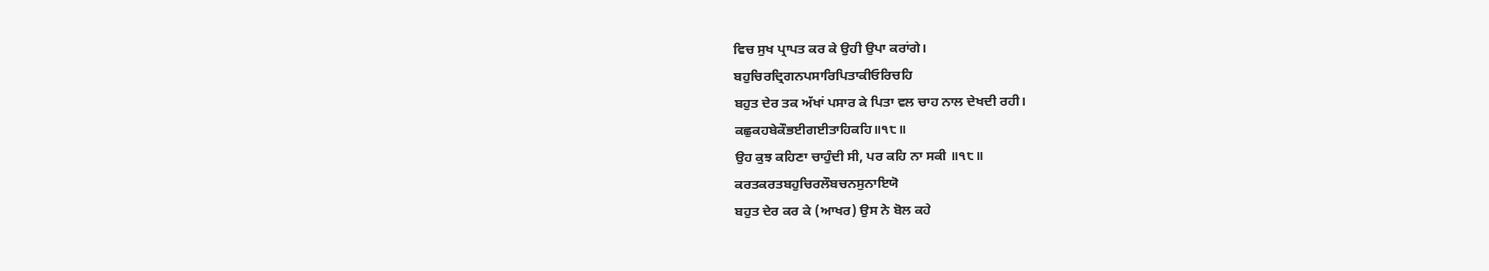ਵਿਚ ਸੁਖ ਪ੍ਰਾਪਤ ਕਰ ਕੇ ਉਹੀ ਉਪਾ ਕਰਾਂਗੇ।
ਬਹੁਚਿਰਦ੍ਰਿਗਨਪਸਾਰਿਪਿਤਾਕੀਓਰਿਚਹਿ
ਬਹੁਤ ਦੇਰ ਤਕ ਅੱਖਾਂ ਪਸਾਰ ਕੇ ਪਿਤਾ ਵਲ ਚਾਹ ਨਾਲ ਦੇਖਦੀ ਰਹੀ।
ਕਛੁਕਹਬੇਕੌਭਈਗਈਤਾਹਿਕਹਿ॥੧੮॥
ਉਹ ਕੁਝ ਕਹਿਣਾ ਚਾਹੁੰਦੀ ਸੀ, ਪਰ ਕਹਿ ਨਾ ਸਕੀ ॥੧੮॥
ਕਰਤਕਰਤਬਹੁਚਿਰਲੌਬਚਨਸੁਨਾਇਯੋ
ਬਹੁਤ ਦੇਰ ਕਰ ਕੇ (ਆਖਰ) ਉਸ ਨੇ ਬੋਲ ਕਹੇ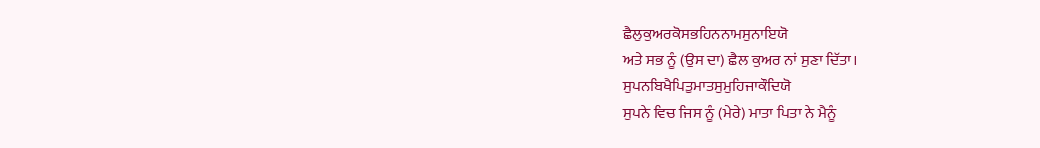ਛੈਲੁਕੁਅਰਕੋਸਭਹਿਨਨਾਮਸੁਨਾਇਯੋ
ਅਤੇ ਸਭ ਨੂੰ (ਉਸ ਦਾ) ਛੈਲ ਕੁਅਰ ਨਾਂ ਸੁਣਾ ਦਿੱਤਾ।
ਸੁਪਨਬਿਖੈਪਿਤੁਮਾਤਸੁਮੁਹਿਜਾਕੌਦਿਯੋ
ਸੁਪਨੇ ਵਿਚ ਜਿਸ ਨੂੰ (ਮੇਰੇ) ਮਾਤਾ ਪਿਤਾ ਨੇ ਮੈਨੂੰ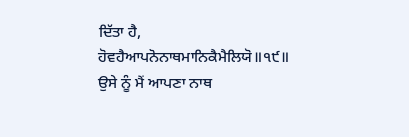ਦਿੱਤਾ ਹੈ,
ਹੋਵਹੈਆਪਨੋਨਾਥਮਾਨਿਕੈਮੈਲਿਯੋ॥੧੯॥
ਉਸੇ ਨੂੰ ਮੈਂ ਆਪਣਾ ਨਾਥ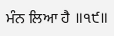ਮੰਨ ਲਿਆ ਹੈ ॥੧੯॥